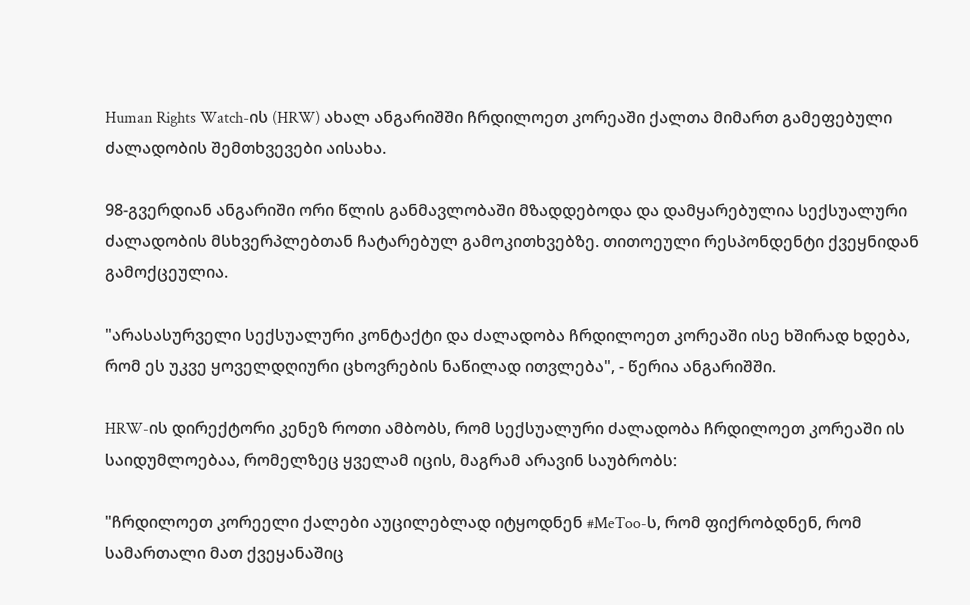Human Rights Watch-ის (HRW) ახალ ანგარიშში ჩრდილოეთ კორეაში ქალთა მიმართ გამეფებული ძალადობის შემთხვევები აისახა.

98-გვერდიან ანგარიში ორი წლის განმავლობაში მზადდებოდა და დამყარებულია სექსუალური ძალადობის მსხვერპლებთან ჩატარებულ გამოკითხვებზე. თითოეული რესპონდენტი ქვეყნიდან გამოქცეულია.

"არასასურველი სექსუალური კონტაქტი და ძალადობა ჩრდილოეთ კორეაში ისე ხშირად ხდება, რომ ეს უკვე ყოველდღიური ცხოვრების ნაწილად ითვლება", - წერია ანგარიშში.

HRW-ის დირექტორი კენეზ როთი ამბობს, რომ სექსუალური ძალადობა ჩრდილოეთ კორეაში ის საიდუმლოებაა, რომელზეც ყველამ იცის, მაგრამ არავინ საუბრობს:

"ჩრდილოეთ კორეელი ქალები აუცილებლად იტყოდნენ #MeToo-ს, რომ ფიქრობდნენ, რომ სამართალი მათ ქვეყანაშიც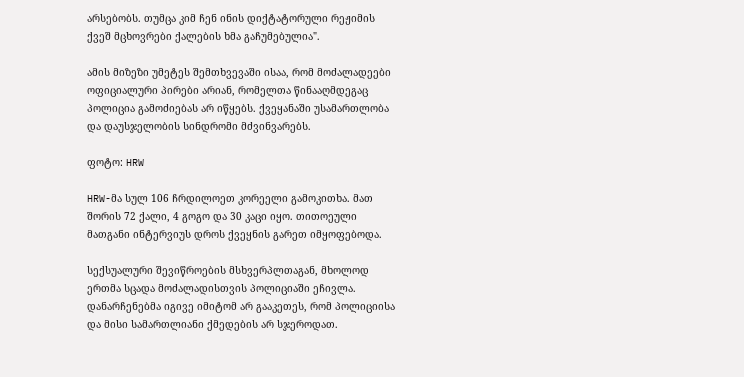არსებობს. თუმცა კიმ ჩენ ინის დიქტატორული რეჟიმის ქვეშ მცხოვრები ქალების ხმა გაჩუმებულია".

ამის მიზეზი უმეტეს შემთხვევაში ისაა, რომ მოძალადეები ოფიციალური პირები არიან, რომელთა წინააღმდეგაც პოლიცია გამოძიებას არ იწყებს. ქვეყანაში უსამართლობა და დაუსჯელობის სინდრომი მძვინვარებს.

ფოტო: HRW

HRW-მა სულ 106 ჩრდილოეთ კორეელი გამოკითხა. მათ შორის 72 ქალი, 4 გოგო და 30 კაცი იყო. თითოეული მათგანი ინტერვიუს დროს ქვეყნის გარეთ იმყოფებოდა.

სექსუალური შევიწროების მსხვერპლთაგან, მხოლოდ ერთმა სცადა მოძალადისთვის პოლიციაში ეჩივლა. დანარჩენებმა იგივე იმიტომ არ გააკეთეს, რომ პოლიციისა და მისი სამართლიანი ქმედების არ სჯეროდათ.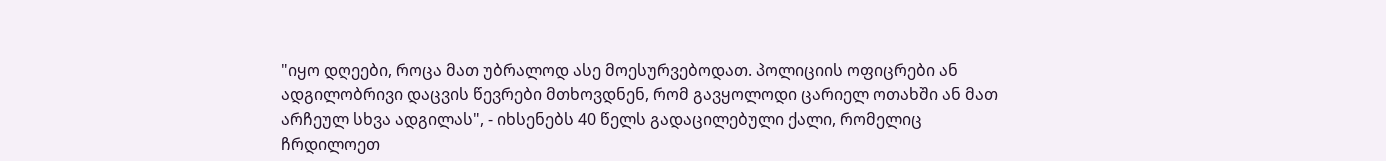"იყო დღეები, როცა მათ უბრალოდ ასე მოესურვებოდათ. პოლიციის ოფიცრები ან ადგილობრივი დაცვის წევრები მთხოვდნენ, რომ გავყოლოდი ცარიელ ოთახში ან მათ არჩეულ სხვა ადგილას", - იხსენებს 40 წელს გადაცილებული ქალი, რომელიც ჩრდილოეთ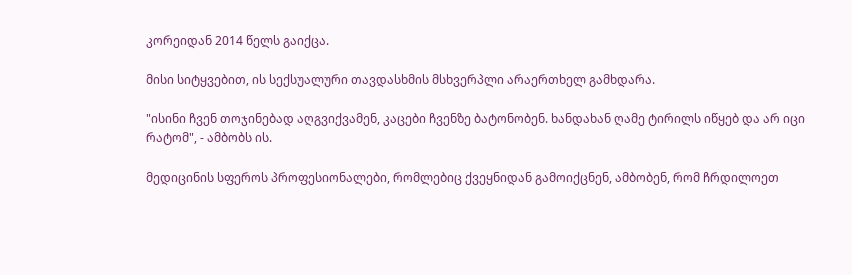კორეიდან 2014 წელს გაიქცა.

მისი სიტყვებით, ის სექსუალური თავდასხმის მსხვერპლი არაერთხელ გამხდარა.

"ისინი ჩვენ თოჯინებად აღგვიქვამენ, კაცები ჩვენზე ბატონობენ. ხანდახან ღამე ტირილს იწყებ და არ იცი რატომ", - ამბობს ის.

მედიცინის სფეროს პროფესიონალები, რომლებიც ქვეყნიდან გამოიქცნენ, ამბობენ, რომ ჩრდილოეთ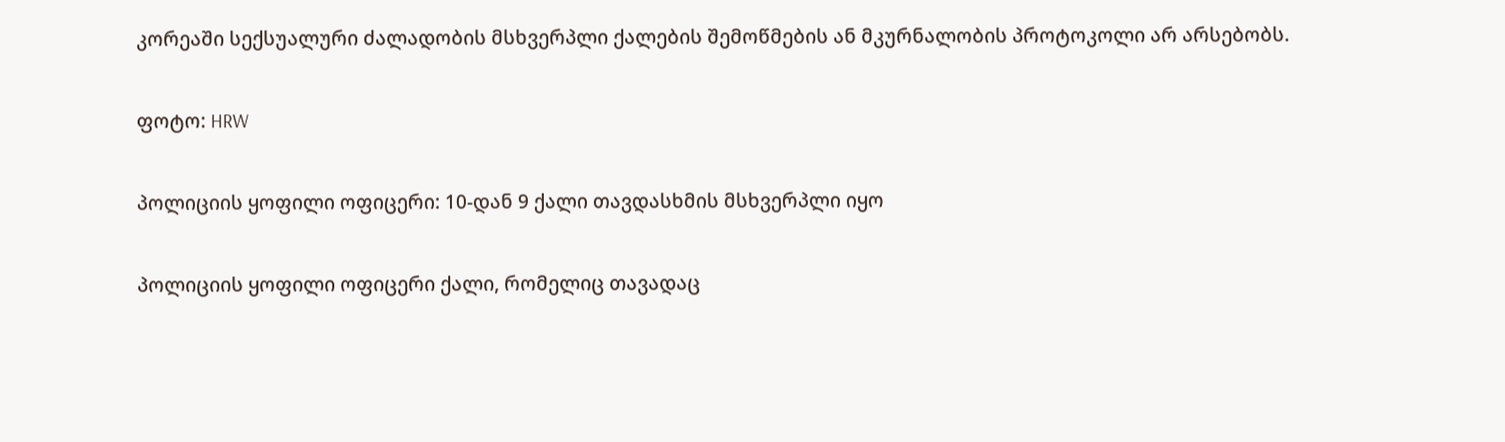კორეაში სექსუალური ძალადობის მსხვერპლი ქალების შემოწმების ან მკურნალობის პროტოკოლი არ არსებობს.

ფოტო: HRW

პოლიციის ყოფილი ოფიცერი: 10-დან 9 ქალი თავდასხმის მსხვერპლი იყო

პოლიციის ყოფილი ოფიცერი ქალი, რომელიც თავადაც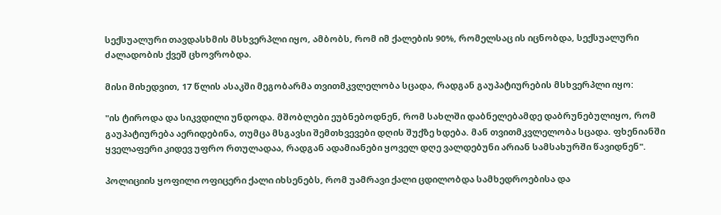სექსუალური თავდასხმის მსხვერპლი იყო, ამბობს, რომ იმ ქალების 90%, რომელსაც ის იცნობდა, სექსუალური ძალადობის ქვეშ ცხოვრობდა.

მისი მიხედვით, 17 წლის ასაკში მეგობარმა თვითმკვლელობა სცადა, რადგან გაუპატიურების მსხვერპლი იყო:

"ის ტიროდა და სიკვდილი უნდოდა. მშობლები ეუბნებოდნენ, რომ სახლში დაბნელებამდე დაბრუნებულიყო, რომ გაუპატიურება აერიდებინა, თუმცა მსგავსი შემთხვევები დღის შუქზე ხდება. მან თვითმკვლელობა სცადა. ფხენიანში ყველაფერი კიდევ უფრო რთულადაა, რადგან ადამიანები ყოველ დღე ვალდებუნი არიან სამსახურში წავიდნენ".

პოლიციის ყოფილი ოფიცერი ქალი იხსენებს, რომ უამრავი ქალი ცდილობდა სამხედროებისა და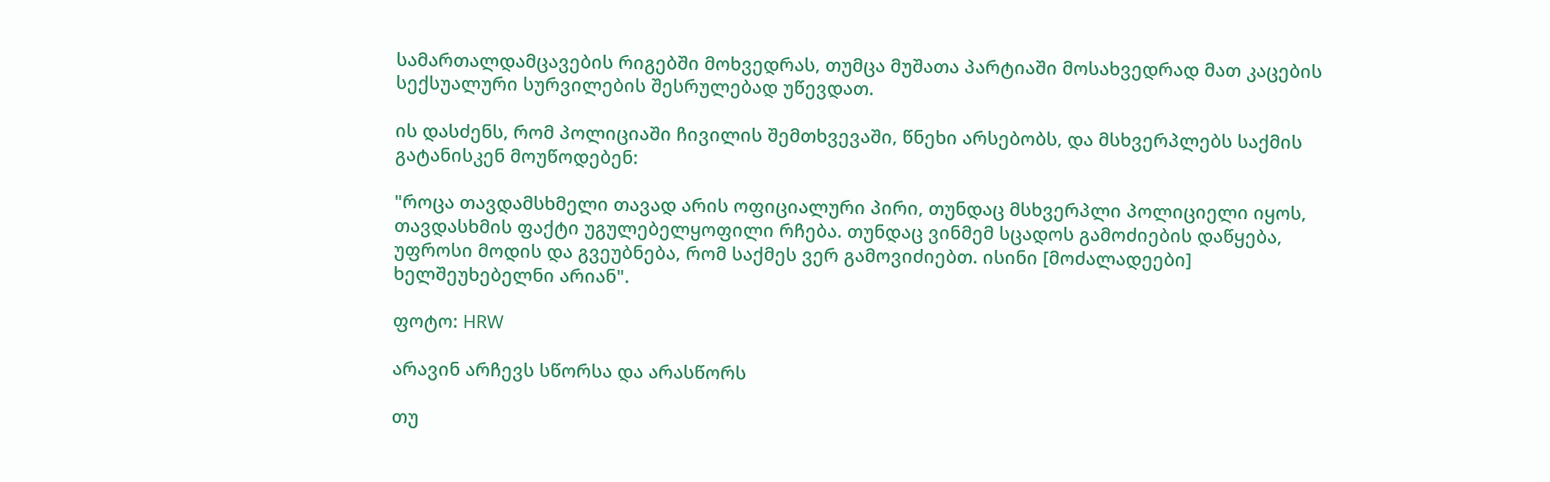სამართალდამცავების რიგებში მოხვედრას, თუმცა მუშათა პარტიაში მოსახვედრად მათ კაცების სექსუალური სურვილების შესრულებად უწევდათ.

ის დასძენს, რომ პოლიციაში ჩივილის შემთხვევაში, წნეხი არსებობს, და მსხვერპლებს საქმის გატანისკენ მოუწოდებენ:

"როცა თავდამსხმელი თავად არის ოფიციალური პირი, თუნდაც მსხვერპლი პოლიციელი იყოს, თავდასხმის ფაქტი უგულებელყოფილი რჩება. თუნდაც ვინმემ სცადოს გამოძიების დაწყება, უფროსი მოდის და გვეუბნება, რომ საქმეს ვერ გამოვიძიებთ. ისინი [მოძალადეები] ხელშეუხებელნი არიან".

ფოტო: HRW

არავინ არჩევს სწორსა და არასწორს

თუ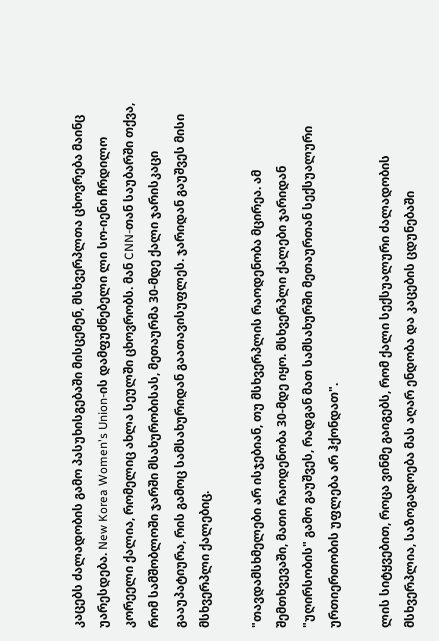კაცებს ძალადობის გამო პასუხისგებაში მისცემენ, მსხვერპლთა ცხოვრება მაინც უარესდება. New Korea Women's Union-ის დამფუძნებელი ლი სო-იენი ჩრდილო კორეელი ქალია, რომელიც ახლა სეულში ცხოვრობს. მან CNN-თან საუბარში თქვა, რომ სამშობლოში ჯარში მსახურობისას, მეთაურმა 30-მდე ქალი ჯარისკაცი გააუპატიურა, რის გამოც სამსახურიდან გაათავისუფლეს. ჯარიდან გაუშვეს მისი მსხვერპლი ქალებიც.

"თავდამსხმელები არ ისჯებიან, თუ მსხვერპლის რაოდენობა მცირეა. ამ შემთხვევაში, მათი რაოდენობა 30-მდე იყო. მსხვერპლი ქალები ჯარიდან "უღირსობის" გამო გაუშვეს, რადგან მათ სამსახურში მეთაურთან სექსუალური ურთიერთობის უფლება არ ჰქონდათ".

ლის სიტყვებით, როცა ვინმე გაიგებს, რომ ქალი სექსუალური ძალადობის მსხვერპლია, საზოგადოება მას აღარ ენდობა და კაცების ცდუნებაში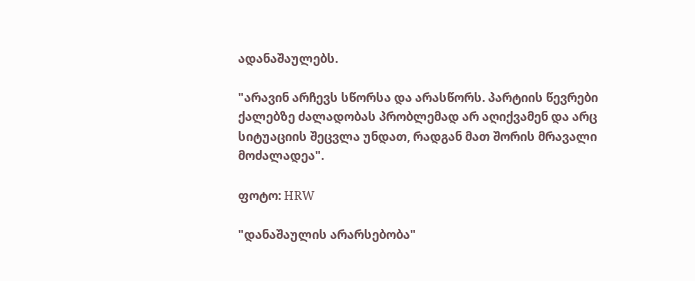ადანაშაულებს.

"არავინ არჩევს სწორსა და არასწორს. პარტიის წევრები ქალებზე ძალადობას პრობლემად არ აღიქვამენ და არც სიტუაციის შეცვლა უნდათ, რადგან მათ შორის მრავალი მოძალადეა".

ფოტო: HRW

"დანაშაულის არარსებობა"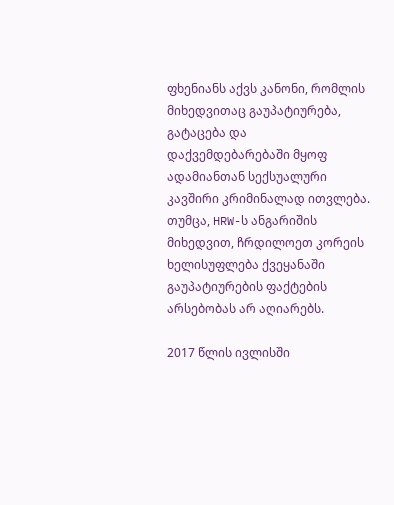ფხენიანს აქვს კანონი, რომლის მიხედვითაც გაუპატიურება, გატაცება და დაქვემდებარებაში მყოფ ადამიანთან სექსუალური კავშირი კრიმინალად ითვლება. თუმცა, HRW-ს ანგარიშის მიხედვით, ჩრდილოეთ კორეის ხელისუფლება ქვეყანაში გაუპატიურების ფაქტების არსებობას არ აღიარებს.

2017 წლის ივლისში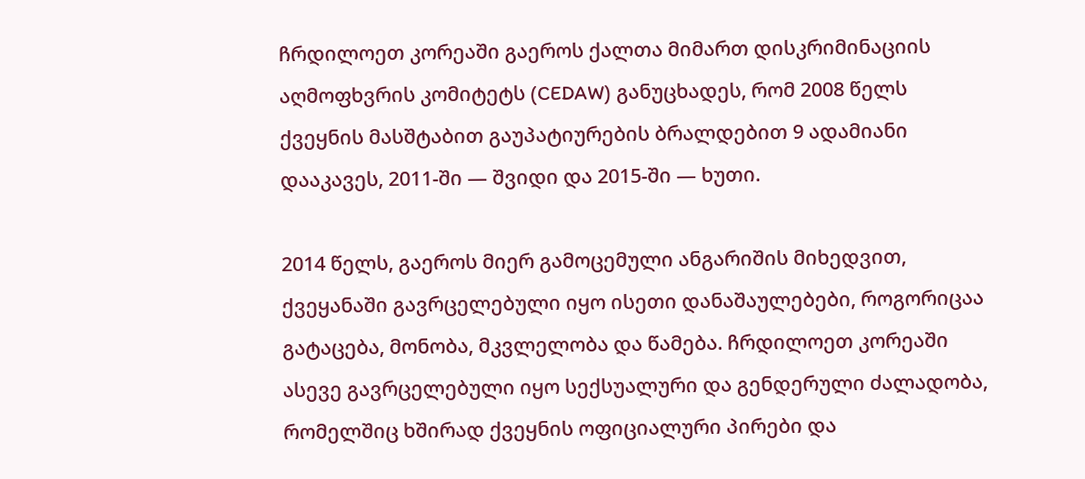ჩრდილოეთ კორეაში გაეროს ქალთა მიმართ დისკრიმინაციის აღმოფხვრის კომიტეტს (CEDAW) განუცხადეს, რომ 2008 წელს ქვეყნის მასშტაბით გაუპატიურების ბრალდებით 9 ადამიანი დააკავეს, 2011-ში — შვიდი და 2015-ში — ხუთი.

2014 წელს, გაეროს მიერ გამოცემული ანგარიშის მიხედვით, ქვეყანაში გავრცელებული იყო ისეთი დანაშაულებები, როგორიცაა გატაცება, მონობა, მკვლელობა და წამება. ჩრდილოეთ კორეაში ასევე გავრცელებული იყო სექსუალური და გენდერული ძალადობა, რომელშიც ხშირად ქვეყნის ოფიციალური პირები და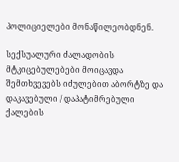პოლიციელები მონაწილეობდნენ.

სექსუალური ძალადობის მტკიცებულებები მოიცავდა შემთხვევებს იძულებით აბორტზე და დაკავებული / დაპატიმრებული ქალების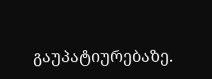გაუპატიურებაზე.